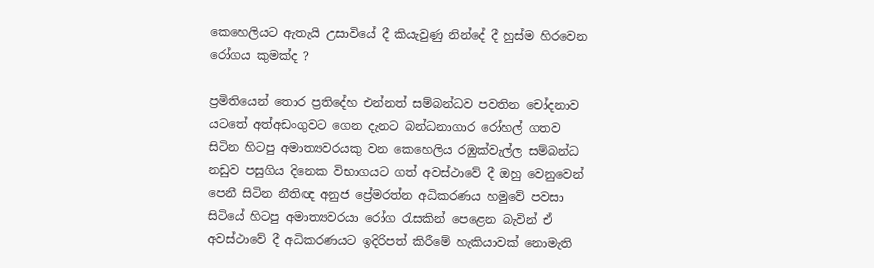කෙහෙලියට ඇතැයි උසාවියේ දී කියැවුණු නින්දේ දී හුස්ම හිරවෙන රෝගය කුමක්ද ?

ප්‍රමිතියෙන් තොර ප්‍රතිදේහ එන්නත් සම්බන්ධව පවතින චෝදනාව යටතේ අත්අඩංගුවට ගෙන දැනට බන්ධනාගාර රෝහල් ගතව සිටින හිටපු අමාත්‍යවරයකු වන කෙහෙලිය රඹුක්වැල්ල සම්බන්ධ නඩුව පසුගිය දිනෙක විභාගයට ගත් අවස්ථාවේ දී ඔහු වෙනුවෙන් පෙනී සිටින නීතිඥ අනුජ ප්‍රේමරත්න අධිකරණය හමුවේ පවසා සිටියේ හිටපු අමාත්‍යවරයා රෝග රැසකින් පෙළෙන බැවින් ඒ අවස්ථාවේ දී අධිකරණයට ඉදිරිපත් කිරීමේ හැකියාවක් නොමැති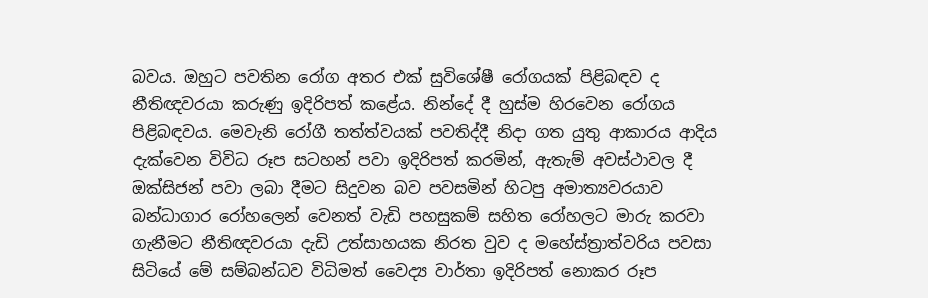බවය. ඔහුට පවතින රෝග අතර එක් සුවිශේෂී රෝගයක් පිළිබඳව ද නීතිඥවරයා කරුණු ඉදිරිපත් කළේය. නින්දේ දී හුස්ම හිරවෙන රෝගය පිළිබඳවය. මෙවැනි රෝගී තත්ත්වයක් පවතිද්දී නිදා ගත යුතු ආකාරය ආදිය දැක්වෙන විවිධ රූප සටහන් පවා ඉදිරිපත් කරමින්, ඇතැම් අවස්ථාවල දී ඔක්සිජන් පවා ලබා දීමට සිදුවන බව පවසමින් හිටපු අමාත්‍යවරයාව බන්ධාගාර රෝහලෙන් වෙනත් වැඩි පහසුකම් සහිත රෝහලට මාරු කරවා ගැනීමට නීතිඥවරයා දැඩි උත්සාහයක නිරත වුව ද මහේස්ත්‍රාත්වරිය පවසා සිටියේ මේ සම්බන්ධව විධිමත් වෛද්‍ය වාර්තා ඉදිරිපත් නොකර රූප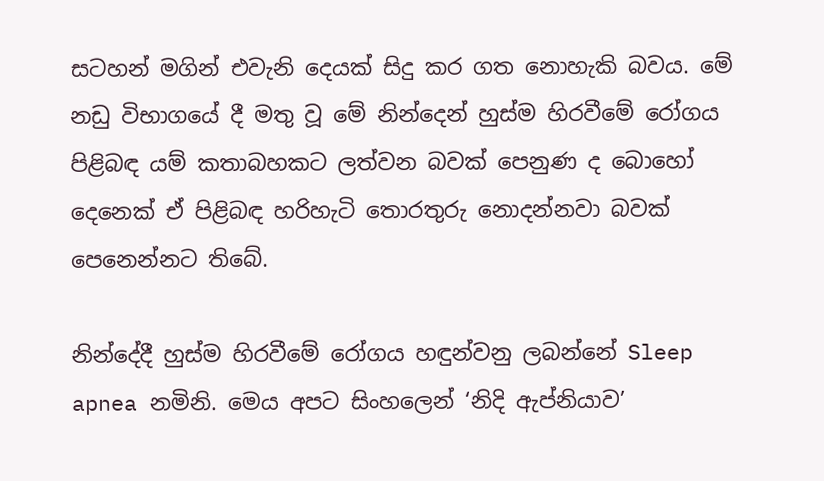සටහන් මගින් එවැනි දෙයක් සිදු කර ගත නොහැකි බවය. මේ නඩු විභාගයේ දී මතු වූ මේ නින්දෙන් හුස්ම හිරවීමේ රෝගය පිළිබඳ යම් කතාබහකට ලත්වන බවක් පෙනුණ ද බොහෝ දෙනෙක් ඒ පිළිබඳ හරිහැටි තොරතුරු නොදන්නවා බවක් පෙනෙන්නට තිබේ.

නින්දේදී හුස්ම හිරවීමේ රෝගය හඳුන්වනු ලබන්නේ Sleep apnea නමිනි. මෙය අපට සිංහලෙන් ‘නිදි ඇප්නියාව’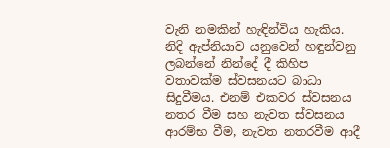වැනි නමකින් හැඳින්විය හැකිය. නිදි ඇප්නියාව යනුවෙන් හඳුන්වනු ලබන්නේ නින්දේ දී කිහිප වතාවක්ම ස්වසනයට බාධා සිදුවීමය. එනම් එකවර ස්වසනය නතර වීම සහ නැවත ස්වසනය ආරම්භ වීම, නැවත නතරවීම ආදී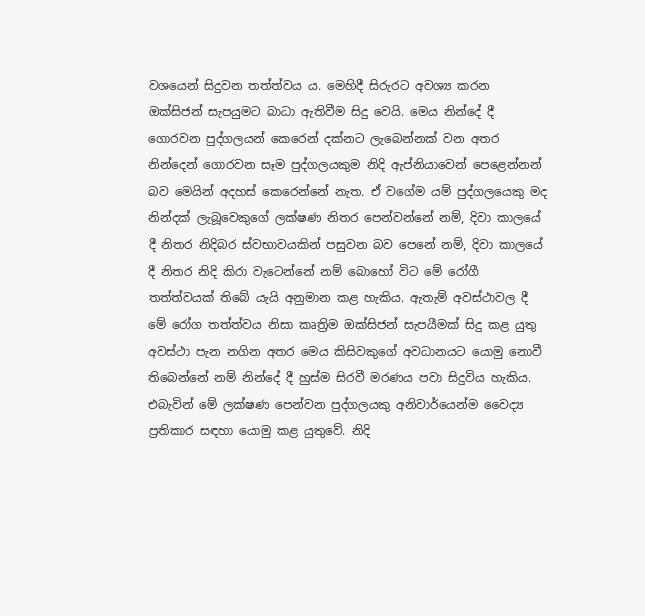වශයෙන් සිදුවන තත්ත්වය ය. මෙහිදී සිරුරට අවශ්‍ය කරන ඔක්සිජන් සැපයුමට බාධා ඇතිවීම සිදු වෙයි. මෙය නින්දේ දී ගොරවන පුද්ගලයන් කෙරෙන් දක්නට ලැබෙන්නක් වන අතර නින්දෙන් ගොරවන සෑම පුද්ගලයකුම නිදි ඇප්නියාවෙන් පෙළෙන්නන් බව මෙයින් අදහස් කෙරෙන්නේ නැත. ඒ වගේම යම් පුද්ගලයෙකු මද නින්දක් ලැබූවෙකුගේ ලක්ෂණ නිතර පෙන්වන්නේ නම්, දිවා කාලයේ දී නිතර නිදිබර ස්වභාවයකින් පසුවන බව පෙනේ නම්, දිවා කාලයේ දී නිතර නිදි කිරා වැටෙන්නේ නම් බොහෝ විට මේ රෝගී තත්ත්වයක් තිබේ යැයි අනුමාන කළ හැකිය. ඇතැම් අවස්ථාවල දී මේ රෝග තත්ත්වය නිසා කෘත්‍රිම ඔක්සිජන් සැපයීමක් සිදු කළ යුතු අවස්ථා පැන නගින අතර මෙය කිසිවකුගේ අවධානයට යොමු නොවී තිබෙන්නේ නම් නින්දේ දී හුස්ම සිරවී මරණය පවා සිදුවිය හැකිය. එබැවින් මේ ලක්ෂණ පෙන්වන පුද්ගලයකු අනිවාර්යෙන්ම වෛද්‍ය ප්‍රතිකාර සඳහා යොමු කළ යුතුවේ. නිදි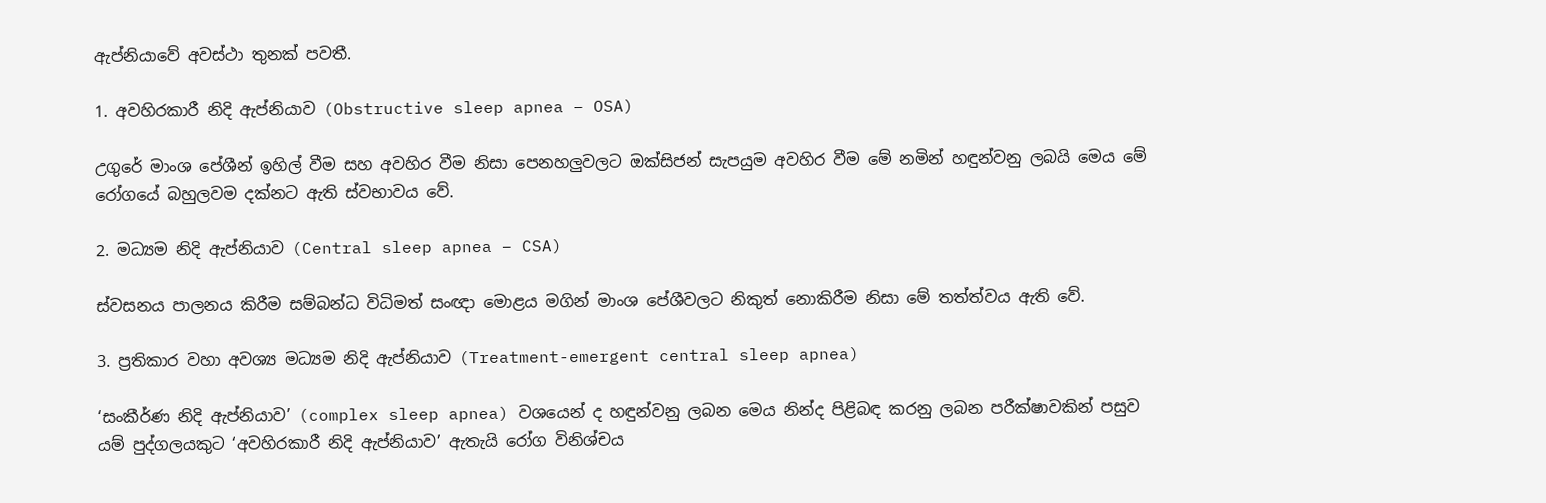ඇප්නියාවේ අවස්ථා තුනක් පවතී.

1. අවහිරකාරී නිදි ඇප්නියාව (Obstructive sleep apnea – OSA)

උගුරේ මාංශ පේශීන් ඉහිල් වීම සහ අවහිර වීම නිසා පෙනහලුවලට ඔක්සිජන් සැපයුම අවහිර වීම මේ නමින් හඳුන්වනු ලබයි මෙය මේ රෝගයේ බහුලවම දක්නට ඇති ස්වභාවය වේ.

2. මධ්‍යම නිදි ඇප්නියාව (Central sleep apnea – CSA)

ස්වසනය පාලනය කිරීම සම්බන්ධ විධිමත් සංඥා මොළය මගින් මාංශ පේශීවලට නිකුත් නොකිරීම නිසා මේ තත්ත්වය ඇති වේ.

3. ප්‍රතිකාර වහා අවශ්‍ය මධ්‍යම නිදි ඇප්නියාව (Treatment-emergent central sleep apnea)

‘සංකීර්ණ නිදි ඇප්නියාව’ (complex sleep apnea) වශයෙන් ද හඳුන්වනු ලබන මෙය නින්ද පිළිබඳ කරනු ලබන පරීක්ෂාවකින් පසුව යම් පුද්ගලයකුට ‘අවහිරකාරී නිදි ඇප්නියාව’ ඇතැයි රෝග විනිශ්චය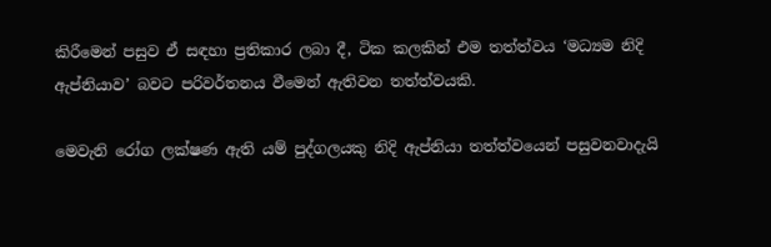කිරීමෙන් පසුව ඒ සඳහා ප්‍රතිකාර ලබා දී, ටික කලකින් එම තත්ත්වය ‘මධ්‍යම නිදි ඇප්නියාව’ බවට පරිවර්තනය වීමෙන් ඇතිවන තත්ත්වයකි.

මෙවැනි රෝග ලක්ෂණ ඇති යම් පුද්ගලයකු නිදි ඇප්නියා තත්ත්වයෙන් පසුවනවාදැයි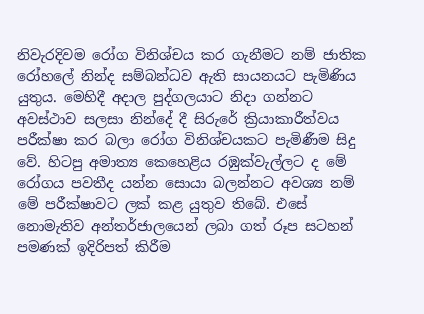නිවැරදිවම රෝග විනිශ්චය කර ගැනීමට නම් ජාතික රෝහලේ නින්ද සම්බන්ධව ඇති සායනයට පැමිණිය යුතුය. මෙහිදී අදාල පුද්ගලයාට නිදා ගන්නට අවස්ථාව සලසා නින්දේ දී සිරුරේ ක්‍රියාකාරීත්වය පරීක්ෂා කර බලා රෝග විනිශ්චයකට පැමිණීම සිදු වේ. හිටපු අමාත්‍ය කෙහෙළිය රඹුක්වැල්ලට ද මේ රෝගය පවතීද යන්න සොයා බලන්නට අවශ්‍ය නම් මේ පරීක්ෂාවට ලක් කළ යුතුව තිබේ. එසේ නොමැතිව අන්තර්ජාලයෙන් ලබා ගත් රූප සටහන් පමණක් ඉදිරිපත් කිරීම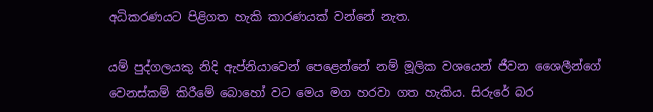අධිකරණයට පිළිගත හැකි කාරණයක් වන්නේ නැත.

යම් පුද්ගලයකු නිදි ඇප්නියාවෙන් පෙළෙන්නේ නම් මූලික වශයෙන් ජීවන ශෛලීන්ගේ වෙනස්කම් කිරීමේ බොහෝ වට මෙය මග හරවා ගත හැකිය. සිරුරේ බර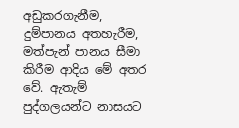අඩුකරගැනීම, දුම්පානය අතහැරීම, මත්පැන් පානය සීමා කිරීම ආදිය මේ අතර වේ. ඇතැම් පුද්ගලයන්ට නාසයට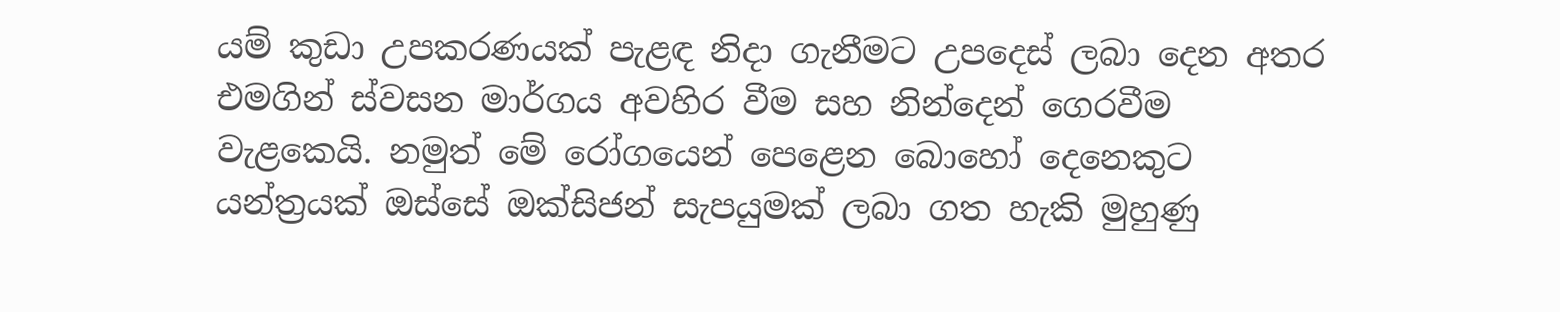යම් කුඩා උපකරණයක් පැළඳ නිදා ගැනීමට උපදෙස් ලබා දෙන අතර එමගින් ස්වසන මාර්ගය අවහිර වීම සහ නින්දෙන් ගෙරවීම වැළකෙයි. නමුත් මේ රෝගයෙන් පෙළෙන බොහෝ දෙනෙකුට යන්ත්‍රයක් ඔස්සේ ඔක්සිජන් සැපයුමක් ලබා ගත හැකි මුහුණු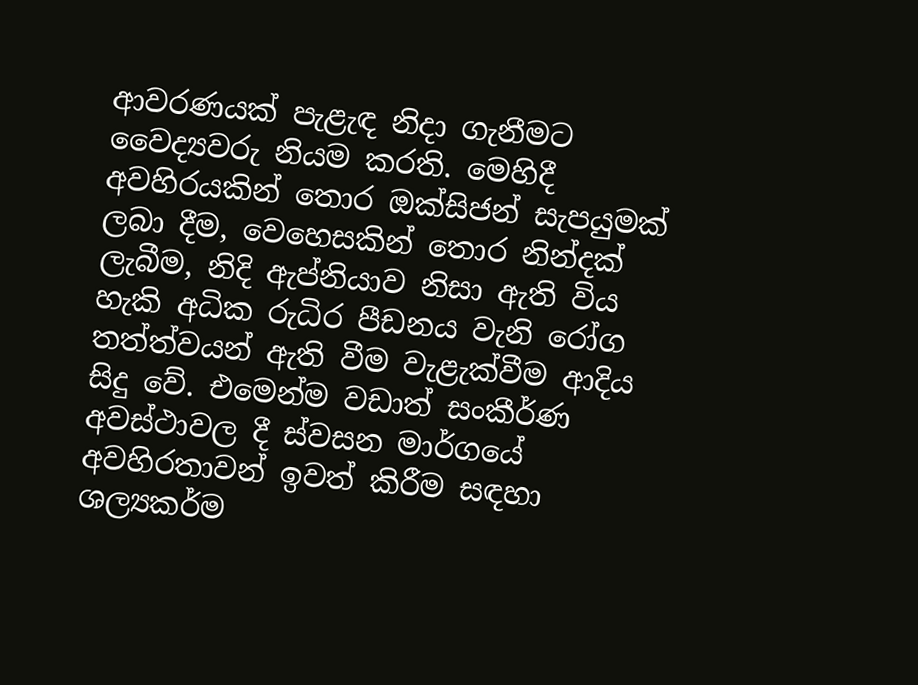ආවරණයක් පැළැඳ නිදා ගැනීමට වෛද්‍යවරු නියම කරති. මෙහිදී අවහිරයකින් තොර ඔක්සිජන් සැපයුමක් ලබා දීම, වෙහෙසකින් තොර නින්දක් ලැබීම, නිදි ඇප්නියාව නිසා ඇති විය හැකි අධික රුධිර පීඩනය වැනි රෝග තත්ත්වයන් ඇති වීම වැළැක්වීම ආදිය සිදු වේ. එමෙන්ම වඩාත් සංකීර්ණ අවස්ථාවල දී ස්වසන මාර්ගයේ අවහිරතාවන් ඉවත් කිරීම සඳහා ශල්‍යකර්ම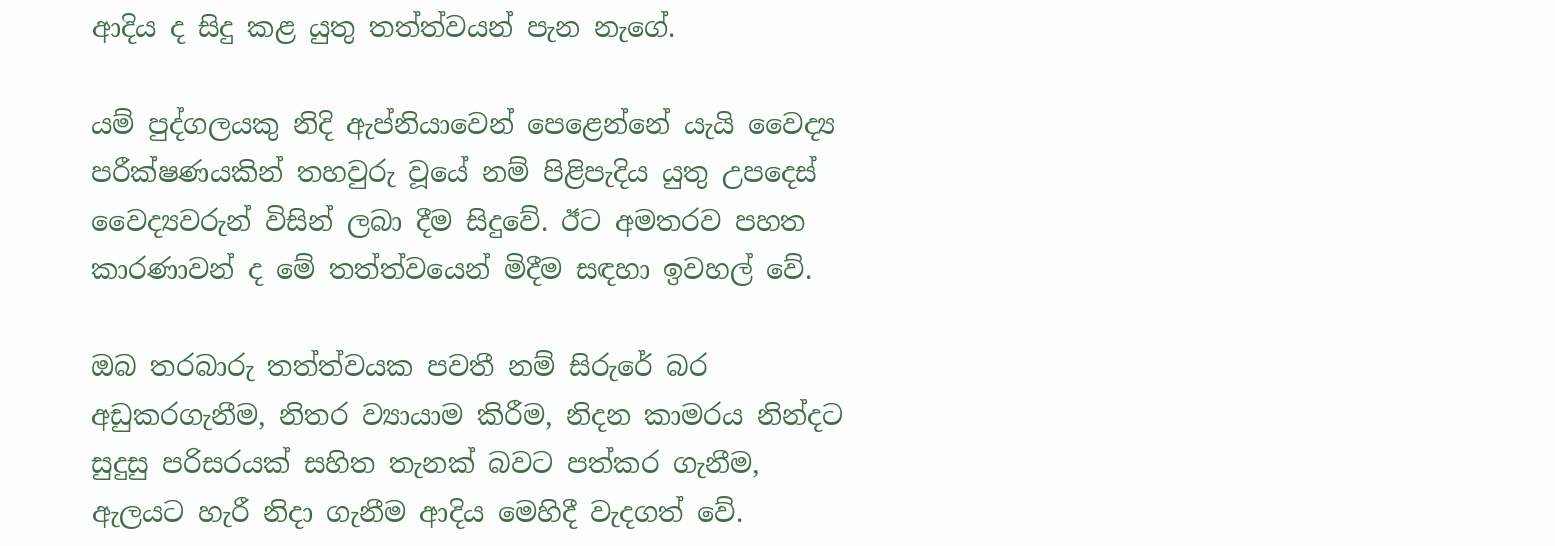ආදිය ද සිදු කළ යුතු තත්ත්වයන් පැන නැගේ.

යම් පුද්ගලයකු නිදි ඇප්නියාවෙන් පෙළෙන්නේ යැයි වෛද්‍ය පරීක්ෂණයකින් තහවුරු වූයේ නම් පිළිපැදිය යුතු උපදෙස් වෛද්‍යවරුන් විසින් ලබා දීම සිදුවේ. ඊට අමතරව පහත කාරණාවන් ද මේ තත්ත්වයෙන් මිදීම සඳහා ඉවහල් වේ.

ඔබ තරබාරු තත්ත්වයක පවතී නම් සිරුරේ බර අඩුකරගැනීම, නිතර ව්‍යායාම කිරීම, නිදන කාමරය නින්දට සුදුසු පරිසරයක් සහිත තැනක් බවට පත්කර ගැනීම, ඇලයට හැරී නිදා ගැනීම ආදිය මෙහිදී වැදගත් වේ.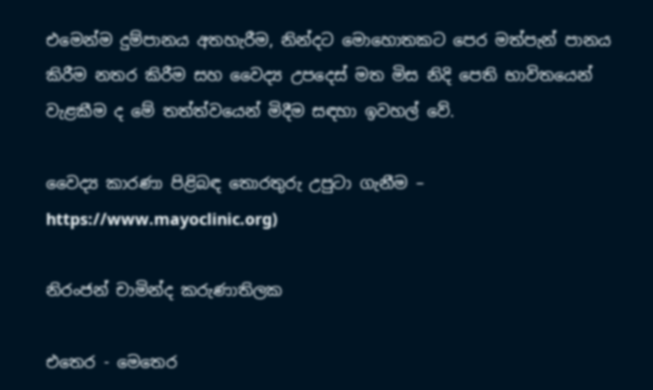එමෙන්ම දුම්පානය අතහැරීම, නින්දට මොහොතකට පෙර මත්පැන් පානය කිරීම නතර කිරීම සහ වෛද්‍ය උපදෙස් මත මිස නිදි පෙති භාවිතයෙන් වැළකීම ද මේ තත්ත්වයෙන් මිදීම සඳහා ඉවහල් වේ.

වෛද්‍ය කාරණා පිළිබඳ තොරතුරු උපුටා ගැනීම – https://www.mayoclinic.org)

නිරංජන් චාමින්ද කරුණාතිලක

එතෙර - මෙතෙර